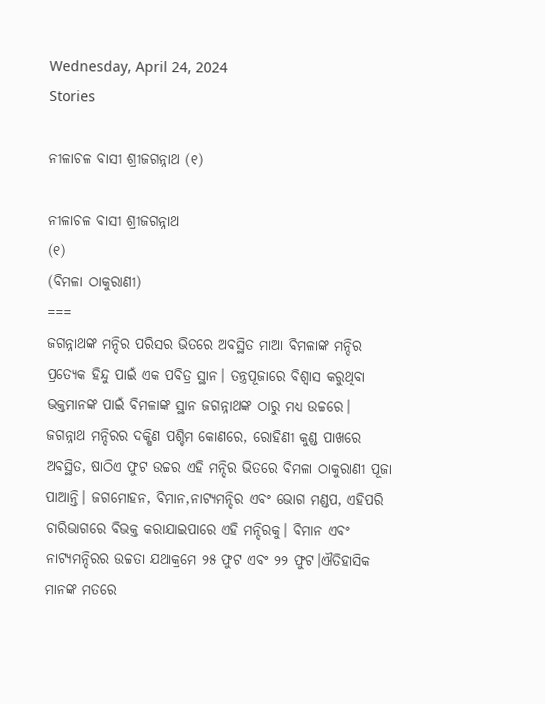Wednesday, April 24, 2024
Stories

ନୀଳାଚଳ ବାସୀ ଶ୍ରୀଜଗନ୍ନାଥ (୧)

ନୀଳାଚଳ ବାସୀ ଶ୍ରୀଜଗନ୍ନାଥ
(୧)
(ବିମଳା ଠାକୁରାଣୀ)
===
ଜଗନ୍ନାଥଙ୍କ ମନ୍ଦିର ପରିସର ଭିତରେ ଅବସ୍ଥିତ ମାଆ ବିମଳାଙ୍କ ମନ୍ଦିର ପ୍ରତ୍ୟେକ ହିନ୍ଦୁ ପାଇଁ ଏକ ପବିତ୍ର ସ୍ଥାନ। ତନ୍ତ୍ରପୂଜାରେ ବିଶ୍ବାସ କରୁଥିବା ଭକ୍ତମାନଙ୍କ ପାଇଁ ବିମଳାଙ୍କ ସ୍ଥାନ ଜଗନ୍ନାଥଙ୍କ ଠାରୁ ମଧ୍ୟ ଉଚ୍ଚରେ। ଜଗନ୍ନାଥ ମନ୍ଦିରର ଦକ୍ଷିଣ ପଶ୍ଚିମ କୋଣରେ, ରୋହିଣୀ କୁଣ୍ଡ ପାଖରେ ଅବସ୍ଥିତ, ଷାଠିଏ ଫୁଟ ଉଚ୍ଚର ଏହି ମନ୍ଦିର ଭିତରେ ବିମଳା ଠାକୁରାଣୀ ପୂଜା ପାଆନ୍ତି। ଜଗମୋହନ, ବିମାନ,ନାଟ୍ୟମନ୍ଦିର ଏବଂ ଭୋଗ ମଣ୍ଡପ, ଏହିପରି ଚାରିଭାଗରେ ବିଭକ୍ତ କରାଯାଇପାରେ ଏହି ମନ୍ଦିରକୁ। ବିମାନ ଏବଂ ନାଟ୍ୟମନ୍ଦିରର ଉଚ୍ଚତା ଯଥାକ୍ରମେ ୨୫ ଫୁଟ ଏବଂ ୨୨ ଫୁଟ।ଐତିହାସିକ ମାନଙ୍କ ମତରେ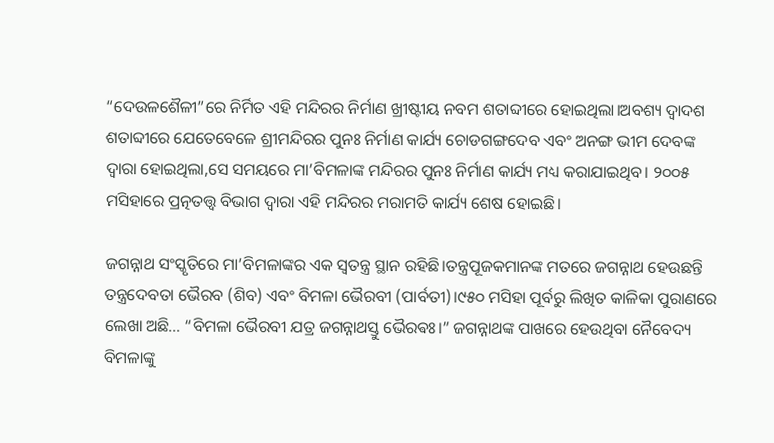“ଦେଉଳଶୈଳୀ”ରେ ନିର୍ମିତ ଏହି ମନ୍ଦିରର ନିର୍ମାଣ ଖ୍ରୀଷ୍ଟୀୟ ନବମ ଶତାବ୍ଦୀରେ ହୋଇଥିଲା।ଅବଶ୍ୟ ଦ୍ବାଦଶ ଶତାବ୍ଦୀରେ ଯେତେବେଳେ ଶ୍ରୀମନ୍ଦିରର ପୁନଃ ନିର୍ମାଣ କାର୍ଯ୍ୟ ଚୋଡଗଙ୍ଗଦେବ ଏବଂ ଅନଙ୍ଗ ଭୀମ ଦେବଙ୍କ ଦ୍ବାରା ହୋଇଥିଲା,ସେ ସମୟରେ ମା’ବିମଳାଙ୍କ ମନ୍ଦିରର ପୁନଃ ନିର୍ମାଣ କାର୍ଯ୍ୟ ମଧ୍ୟ କରାଯାଇଥିବ। ୨୦୦୫ ମସିହାରେ ପ୍ରତ୍ନତତ୍ତ୍ଵ ବିଭାଗ ଦ୍ବାରା ଏହି ମନ୍ଦିରର ମରାମତି କାର୍ଯ୍ୟ ଶେଷ ହୋଇଛି।

ଜଗନ୍ନାଥ ସଂସ୍କୃତିରେ ମା’ବିମଳାଙ୍କର ଏକ ସ୍ବତନ୍ତ୍ର ସ୍ଥାନ ରହିଛି।ତନ୍ତ୍ରପୂଜକମାନଙ୍କ ମତରେ ଜଗନ୍ନାଥ ହେଉଛନ୍ତି ତନ୍ତ୍ରଦେବତା ଭୈରବ (ଶିବ) ଏବଂ ବିମଳା ଭୈରବୀ (ପାର୍ବତୀ)।୯୫୦ ମସିହା ପୂର୍ବରୁ ଲିଖିତ କାଳିକା ପୁରାଣରେ ଲେଖା ଅଛି… “ବିମଳା ଭୈରବୀ ଯତ୍ର ଜଗନ୍ନାଥସ୍ତୁ ଭୈରଵଃ।” ଜଗନ୍ନାଥଙ୍କ ପାଖରେ ହେଉଥିବା ନୈବେଦ୍ୟ ବିମଳାଙ୍କୁ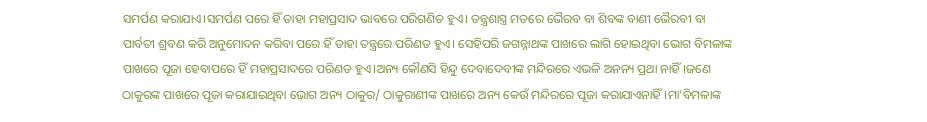ସମର୍ପଣ କରାଯାଏ।ସମର୍ପଣ ପରେ ହିଁ ତାହା ମହାପ୍ରସାଦ ଭାବରେ ପରିଗଣିତ ହୁଏ। ତନ୍ତ୍ରଶାସ୍ତ୍ର ମତରେ ଭୈରବ ବା ଶିବଙ୍କ ବାଣୀ ଭୈରବୀ ବା ପାର୍ବତୀ ଶ୍ରବଣ କରି ଅନୁମୋଦନ କରିବା ପରେ ହିଁ ତାହା ତନ୍ତ୍ରରେ ପରିଣତ ହୁଏ। ସେହିପରି ଜଗନ୍ନାଥଙ୍କ ପାଖରେ ଲାଗି ହୋଇଥିବା ଭୋଗ ବିମଳାଙ୍କ ପାଖରେ ପୂଜା ହେବାପରେ ହିଁ ମହାପ୍ରସାଦରେ ପରିଣତ ହୁଏ।ଅନ୍ୟ କୌଣସି ହିନ୍ଦୁ ଦେବାଦେବୀଙ୍କ ମନ୍ଦିରରେ ଏଭଳି ଅନନ୍ୟ ପ୍ରଥା ନାହିଁ।ଜଣେ ଠାକୁରଙ୍କ ପାଖରେ ପୂଜା କରାଯାଇଥିବା ଭୋଗ ଅନ୍ୟ ଠାକୁର/ ଠାକୁରାଣୀଙ୍କ ପାଖରେ ଅନ୍ୟ କେଉଁ ମନ୍ଦିରରେ ପୂଜା କରାଯାଏନାହିଁ।ମା’ବିମଳାଙ୍କ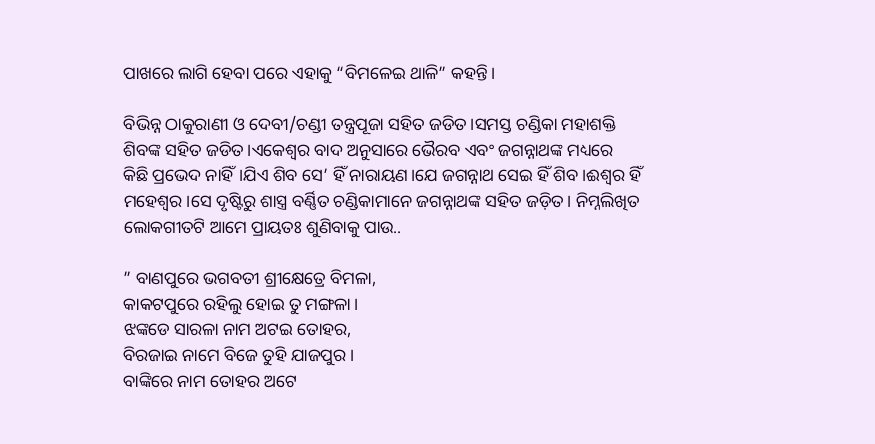ପାଖରେ ଲାଗି ହେବା ପରେ ଏହାକୁ “ବିମଳେଇ ଥାଳି” କହନ୍ତି।

ବିଭିନ୍ନ ଠାକୁରାଣୀ ଓ ଦେବୀ/ଚଣ୍ଡୀ ତନ୍ତ୍ରପୂଜା ସହିତ ଜଡିତ।ସମସ୍ତ ଚଣ୍ଡିକା ମହାଶକ୍ତି ଶିବଙ୍କ ସହିତ ଜଡିତ।ଏକେଶ୍ବର ବାଦ ଅନୁସାରେ ଭୈରବ ଏବଂ ଜଗନ୍ନାଥଙ୍କ ମଧ୍ୟରେ କିଛି ପ୍ରଭେଦ ନାହିଁ।ଯିଏ ଶିବ ସେ’ ହିଁ ନାରାୟଣ।ଯେ ଜଗନ୍ନାଥ ସେଇ ହିଁ ଶିବ।ଈଶ୍ୱର ହିଁ ମହେଶ୍ୱର।ସେ ଦୃଷ୍ଟିରୁ ଶାସ୍ତ୍ର ବର୍ଣ୍ଣିତ ଚଣ୍ଡିକାମାନେ ଜଗନ୍ନାଥଙ୍କ ସହିତ ଜଡ଼ିତ। ନିମ୍ନଲିଖିତ ଲୋକଗୀତଟି ଆମେ ପ୍ରାୟତଃ ଶୁଣିବାକୁ ପାଉ..

” ବାଣପୁରେ ଭଗବତୀ ଶ୍ରୀକ୍ଷେତ୍ରେ ବିମଳା,
କାକଟପୁରେ ରହିଲୁ ହୋଇ ତୁ ମଙ୍ଗଳା।
ଝଙ୍କଡେ ସାରଳା ନାମ ଅଟଇ ତୋହର,
ବିରଜାଇ ନାମେ ବିଜେ ତୁହି ଯାଜପୁର।
ବାଙ୍କିରେ ନାମ ତୋହର ଅଟେ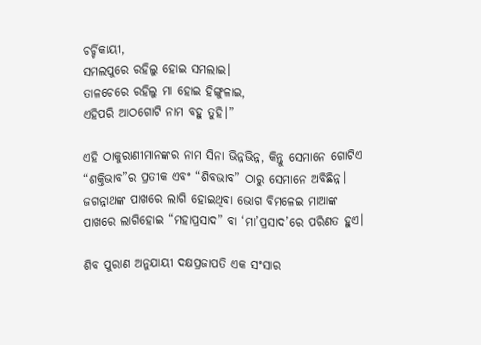ଚର୍ଚ୍ଚିକାୟୀ,
ସମଲପୁରେ ରହିଲୁ ହୋଇ ସମଲାଇ।
ତାଳଚେରେ ରହିଲୁ ମା ହୋଇ ହିଙ୍ଗୁଳାଇ,
ଏହିପରି ଆଠଗୋଟି ନାମ ବହୁ ତୁହି।”

ଏହି ଠାକୁରାଣୀମାନଙ୍କର ନାମ ସିନା ଭିନ୍ନଭିନ୍ନ, କିନ୍ତୁ ସେମାନେ ଗୋଟିଏ “ଶକ୍ତିଭାବ”ର ପ୍ରତୀକ ଏବଂ “ଶିବଭାବ” ଠାରୁ ସେମାନେ ଅବିଛିନ୍ନ। ଜଗନ୍ନାଥଙ୍କ ପାଖରେ ଲାଗି ହୋଇଥିବା ଭୋଗ ବିମଳେଇ ମାଆଙ୍କ ପାଖରେ ଲାଗିହୋଇ “ମହାପ୍ରସାଦ” ବା ‘ମା’ପ୍ରସାଦ’ରେ ପରିଣତ ହୁଏ।

ଶିବ ପୁରାଣ ଅନୁଯାୟୀ ଦକ୍ଷପ୍ରଜାପତି ଏକ ସଂସାର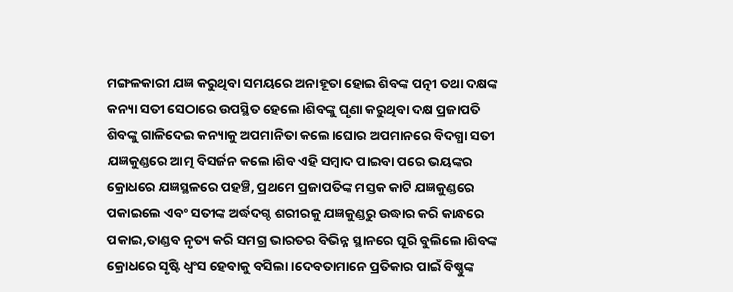ମଙ୍ଗଳକାରୀ ଯଜ୍ଞ କରୁଥିବା ସମୟରେ ଅନାହୂତା ହୋଇ ଶିବଙ୍କ ପତ୍ନୀ ତଥା ଦକ୍ଷଙ୍କ କନ୍ୟା ସତୀ ସେଠାରେ ଉପସ୍ଥିତ ହେଲେ।ଶିବଙ୍କୁ ଘୃଣା କରୁଥିବା ଦକ୍ଷ ପ୍ରଜାପତି ଶିବଙ୍କୁ ଗାଳିଦେଇ କନ୍ୟାକୁ ଅପମାନିତା କଲେ।ଘୋର ଅପମାନରେ ବିଦଗ୍ଧା ସତୀ ଯଜ୍ଞକୁଣ୍ଡରେ ଆତ୍ମ ବିସର୍ଜନ କଲେ।ଶିବ ଏହି ସମ୍ବାଦ ପାଇବା ପରେ ଭୟଙ୍କର କ୍ରୋଧରେ ଯଜ୍ଞସ୍ଥଳରେ ପହଞ୍ଚି, ପ୍ରଥମେ ପ୍ରଜାପତିଙ୍କ ମସ୍ତକ କାଟି ଯଜ୍ଞକୁଣ୍ଡରେ ପକାଇଲେ ଏବଂ ସତୀଙ୍କ ଅର୍ଦ୍ଧଦଗ୍ଦ ଶରୀରକୁ ଯଜ୍ଞକୁଣ୍ଡରୁ ଉଦ୍ଧାର କରି କାନ୍ଧରେ ପକାଇ,ତାଣ୍ଡବ ନୃତ୍ୟ କରି ସମଗ୍ର ଭାରତର ବିଭିନ୍ନ ସ୍ଥାନରେ ଘୂରି ବୁଲିଲେ।ଶିବଙ୍କ କ୍ରୋଧରେ ସୃଷ୍ଟି ଧ୍ବଂସ ହେବାକୁ ବସିଲା।ଦେବତାମାନେ ପ୍ରତିକାର ପାଇଁ ବିଷ୍ଣୁଙ୍କ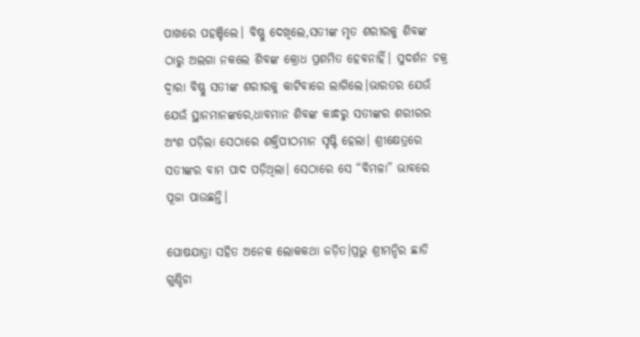ପାଖରେ ପହଞ୍ଚିଲେ। ବିଷ୍ଣୁ ଦେଖିଲେ,ସତୀଙ୍କ ମୃତ ଶରୀରକୁ ଶିବଙ୍କ ଠାରୁ ଅଲଗା ନକଲେ ଶିବଙ୍କ କ୍ରୋଧ ପ୍ରଶମିତ ହେବନାହିଁ। ସୁଦର୍ଶନ ଚକ୍ର ଦ୍ୱାରା ବିଷ୍ଣୁ ସତୀଙ୍କ ଶରୀରକୁ କାଟିବାରେ ଲାଗିଲେ।ଭାରତର ଯେଉଁ ଯେଉଁ ସ୍ଥାନମାନଙ୍କରେ,ଧାବମାନ ଶିବଙ୍କ କାନ୍ଧରୁ ସତୀଙ୍କର ଶରୀରର ଅଂଶ ପଡ଼ିଲା ସେଠାରେ ଶକ୍ତିପୀଠମାନ ସୃଷ୍ଟି ହେଲା। ଶ୍ରୀକ୍ଷେତ୍ରରେ ସତୀଙ୍କର ବାମ ପାଦ ପଡ଼ିଥିଲା। ସେଠାରେ ସେ “ବିମଳା” ଭାବରେ ପୂଜା ପାଉଛନ୍ତି।

ଘୋଷଯାତ୍ରା ସହିତ ଅନେକ ଲୋକକଥା ଜଡ଼ିତ।ପ୍ରଭୁ ଶ୍ରୀମନ୍ଦିର ଛାଡି ଗୁଣ୍ଡିଚା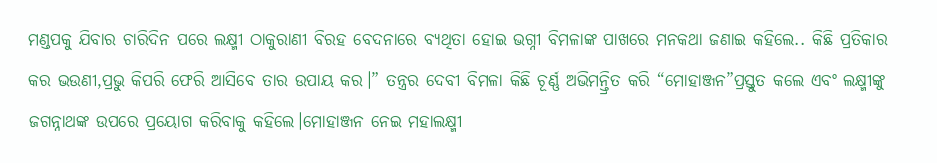ମଣ୍ଡପକୁ ଯିବାର ଚାରିଦିନ ପରେ ଲକ୍ଷ୍ମୀ ଠାକୁରାଣୀ ବିରହ ବେଦନାରେ ବ୍ୟଥିତା ହୋଇ ଭଗ୍ନୀ ବିମଳାଙ୍କ ପାଖରେ ମନକଥା ଜଣାଇ କହିଲେ.. କିଛି ପ୍ରତିକାର କର ଭଉଣୀ,ପ୍ରଭୁ କିପରି ଫେରି ଆସିବେ ତାର ଉପାୟ କର।” ତନ୍ତ୍ରର ଦେବୀ ବିମଳା କିଛି ଚୂର୍ଣ୍ଣ ଅଭିମନ୍ତ୍ରିତ କରି “ମୋହାଞ୍ଜନ”ପ୍ରସ୍ତୁତ କଲେ ଏବଂ ଲକ୍ଷ୍ମୀଙ୍କୁ ଜଗନ୍ନାଥଙ୍କ ଉପରେ ପ୍ରୟୋଗ କରିବାକୁ କହିଲେ।ମୋହାଞ୍ଜନ ନେଇ ମହାଲକ୍ଷ୍ମୀ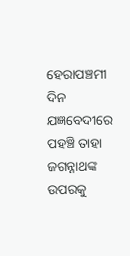ହେରାପଞ୍ଚମୀ ଦିନ ଯଜ୍ଞବେଦୀରେ ପହଞ୍ଚି ତାହା ଜଗନ୍ନାଥଙ୍କ ଉପରକୁ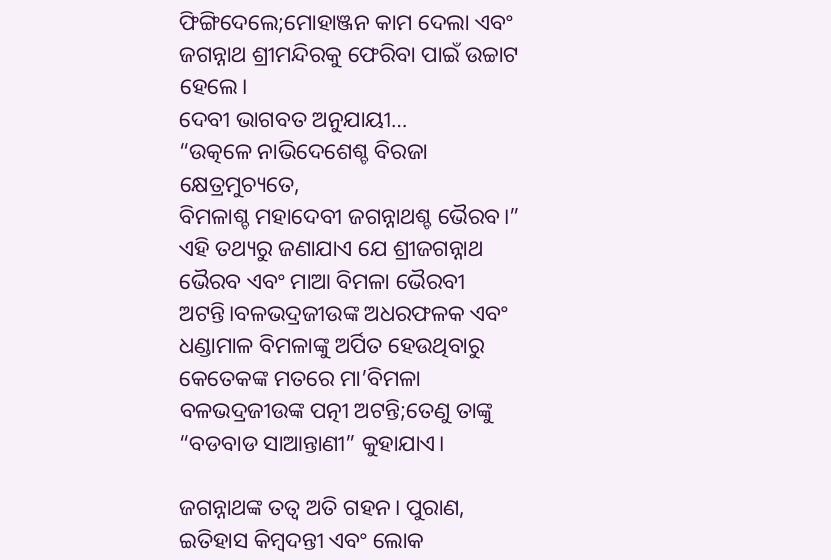ଫିଙ୍ଗିଦେଲେ;ମୋହାଞ୍ଜନ କାମ ଦେଲା ଏବଂ ଜଗନ୍ନାଥ ଶ୍ରୀମନ୍ଦିରକୁ ଫେରିବା ପାଇଁ ଉଚ୍ଚାଟ ହେଲେ।
ଦେବୀ ଭାଗବତ ଅନୁଯାୟୀ…
“ଉତ୍କଳେ ନାଭିଦେଶେଶ୍ଚ ବିରଜା କ୍ଷେତ୍ରମୁଚ୍ୟତେ,
ବିମଳାଶ୍ଚ ମହାଦେବୀ ଜଗନ୍ନାଥଶ୍ଚ ଭୈରବ।”
ଏହି ତଥ୍ୟରୁ ଜଣାଯାଏ ଯେ ଶ୍ରୀଜଗନ୍ନାଥ ଭୈରବ ଏବଂ ମାଆ ବିମଳା ଭୈରବୀ ଅଟନ୍ତି।ବଳଭଦ୍ରଜୀଉଙ୍କ ଅଧରଫଳକ ଏବଂ ଧଣ୍ଡାମାଳ ବିମଳାଙ୍କୁ ଅର୍ପିତ ହେଉଥିବାରୁ କେତେକଙ୍କ ମତରେ ମା’ବିମଳା ବଳଭଦ୍ରଜୀଉଙ୍କ ପତ୍ନୀ ଅଟନ୍ତି;ତେଣୁ ତାଙ୍କୁ “ବଡବାଡ ସାଆନ୍ତାଣୀ” କୁହାଯାଏ।

ଜଗନ୍ନାଥଙ୍କ ତତ୍ବ ଅତି ଗହନ। ପୁରାଣ, ଇତିହାସ କିମ୍ବଦନ୍ତୀ ଏବଂ ଲୋକ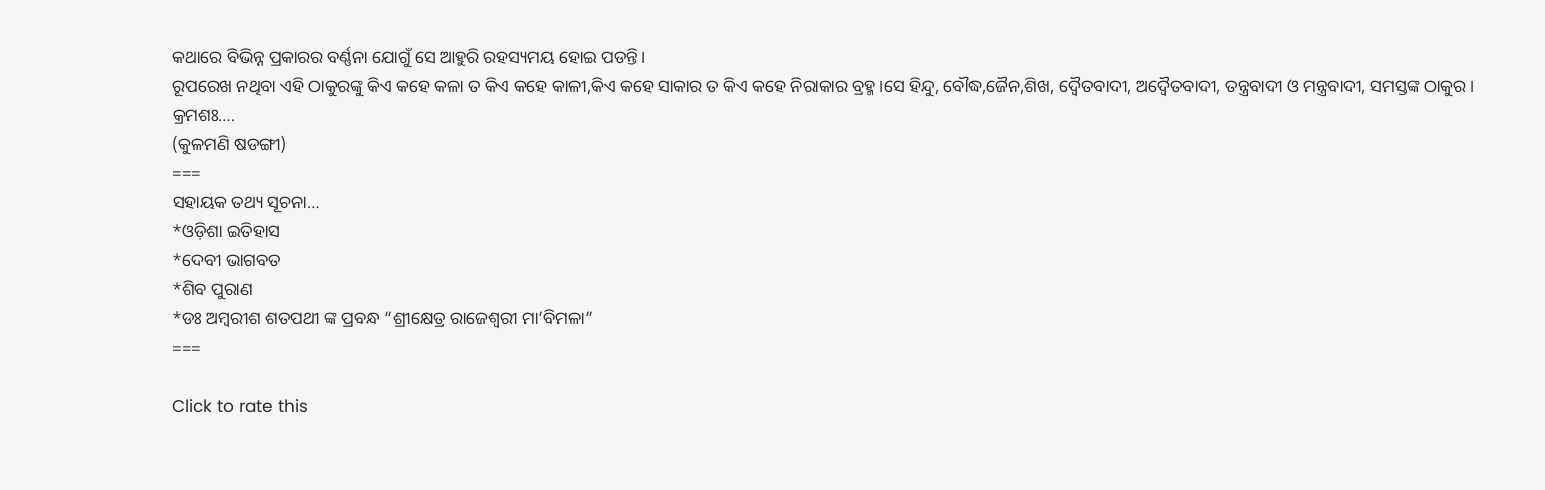କଥାରେ ବିଭିନ୍ନ ପ୍ରକାରର ବର୍ଣ୍ଣନା ଯୋଗୁଁ ସେ ଆହୁରି ରହସ୍ୟମୟ ହୋଇ ପଡନ୍ତି।
ରୂପରେଖ ନଥିବା ଏହି ଠାକୁରଙ୍କୁ କିଏ କହେ କଳା ତ କିଏ କହେ କାଳୀ,କିଏ କହେ ସାକାର ତ କିଏ କହେ ନିରାକାର ବ୍ରହ୍ମ।ସେ ହିନ୍ଦୁ, ବୌଦ୍ଧ,ଜୈନ,ଶିଖ, ଦ୍ବୈତବାଦୀ, ଅଦ୍ଵୈତବାଦୀ, ତନ୍ତ୍ରବାଦୀ ଓ ମନ୍ତ୍ରବାଦୀ, ସମସ୍ତଙ୍କ ଠାକୁର।
କ୍ରମଶଃ….
(କୁଳମଣି ଷଡଙ୍ଗୀ)
===
ସହାୟକ ତଥ୍ୟ ସୂଚନା…
*ଓଡ଼ିଶା ଇତିହାସ
*ଦେବୀ ଭାଗବତ
*ଶିବ ପୁରାଣ
*ଡଃ ଅମ୍ବରୀଶ ଶତପଥୀ ଙ୍କ ପ୍ରବନ୍ଧ “ଶ୍ରୀକ୍ଷେତ୍ର ରାଜେଶ୍ବରୀ ମା’ବିମଳା”
===

Click to rate this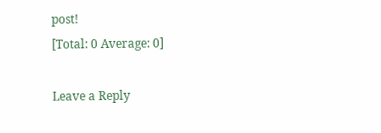post!
[Total: 0 Average: 0]

Leave a Reply